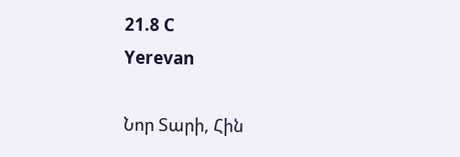21.8 C
Yerevan

Նոր Տարի, Հին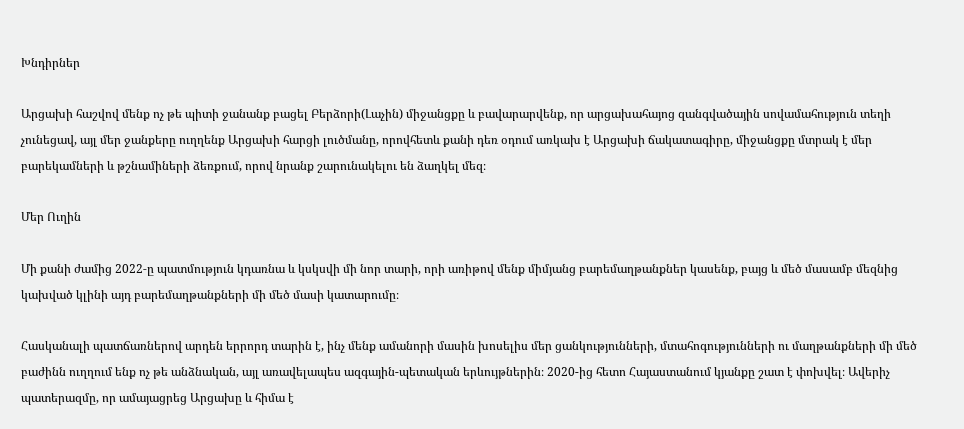Խնդիրներ

Արցախի հաշվով մենք ոչ թե պիտի ջանանք բացել Բերձորի(Լաչին) միջանցքը և բավարարվենք, որ արցախահայոց զանգվածային սովամահություն տեղի չունեցավ, այլ մեր ջանքերը ուղղենք Արցախի հարցի լուծմանը, որովհետև քանի դեռ օդում առկախ է Արցախի ճակատագիրը, միջանցքը մտրակ է մեր բարեկամների և թշնամիների ձեռքում, որով նրանք շարունակելու են ձաղկել մեզ։

Մեր Ուղին

Մի քանի ժամից 2022‑ը պատմություն կդառնա և կսկսվի մի նոր տարի, որի առիթով մենք միմյանց բարեմաղթանքներ կասենք, բայց և մեծ մասամբ մեզնից կախված կլինի այդ բարեմաղթանքների մի մեծ մասի կատարումը։

Հասկանալի պատճառներով արդեն երրորդ տարին է, ինչ մենք ամանորի մասին խոսելիս մեր ցանկությունների, մտահոգությունների ու մաղթանքների մի մեծ բաժինն ուղղում ենք ոչ թե անձնական, այլ առավելապես ազգային-պետական երևույթներին։ 2020-ից հետո Հայաստանում կյանքը շատ է փոխվել։ Ավերիչ պատերազմը, որ ամայացրեց Արցախը և հիմա է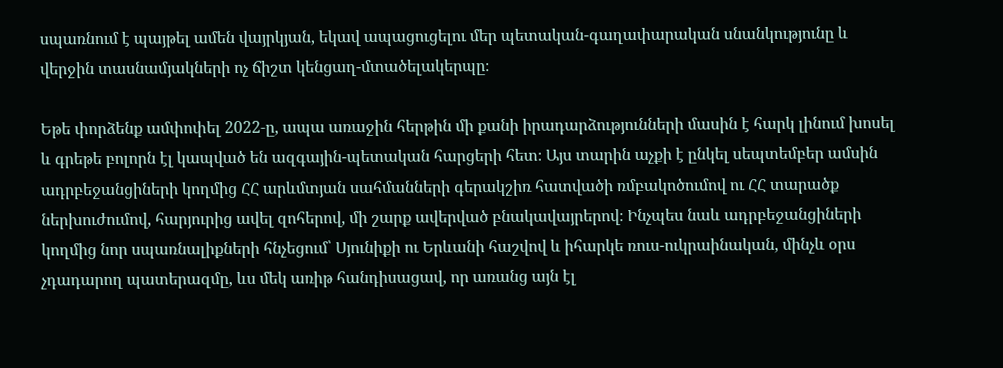սպառնում է պայթել ամեն վայրկյան, եկավ ապացուցելու մեր պետական-գաղափարական սնանկությունը և վերջին տասնամյակների ոչ ճիշտ կենցաղ-մտածելակերպը։

Եթե փորձենք ամփոփել 2022‑ը, ապա առաջին հերթին մի քանի իրադարձությունների մասին է հարկ լինում խոսել և գրեթե բոլորն էլ կապված են ազգային-պետական հարցերի հետ։ Այս տարին աչքի է ընկել սեպտեմբեր ամսին ադրբեջանցիների կողմից ՀՀ արևմտյան սահմանների գերակշիռ հատվածի ռմբակոծումով ու ՀՀ տարածք ներխուժումով, հարյուրից ավել զոհերով, մի շարք ավերված բնակավայրերով։ Ինչպես նաև ադրբեջանցիների կողմից նոր սպառնալիքների հնչեցում՝ Սյունիքի ու Երևանի հաշվով և իհարկե ռուս-ուկրաինական, մինչև օրս չդադարող պատերազմը, ևս մեկ առիթ հանդիսացավ, որ առանց այն էլ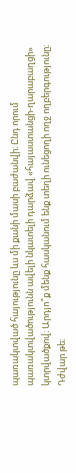պառակտված հայությունը ևս մի քանի մասի բաժանվի։ Ընդ որում պառակտվածությունն ավելի նկատելի դարձավ «հայաստանցի-ղարաբաղցի» կտրվածքով։ Արդյո՞ք մենք հասկանում ենք տեղի ունեցողի ողջ ողբերգությունը։ Դժվար թե։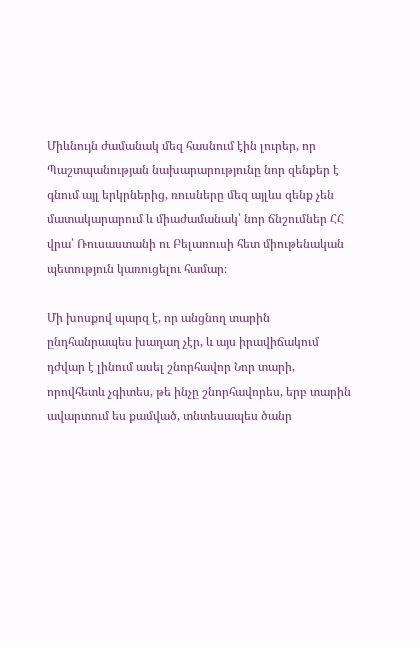Միևնույն ժամանակ մեզ հասնում էին լուրեր, որ Պաշտպանության նախարարությունը նոր զենքեր է գնում այլ երկրներից, ռուսները մեզ այլևս զենք չեն մատակարարում և միաժամանակ՝ նոր ճնշումներ ՀՀ վրա՝ Ռուսաստանի ու Բելառուսի հետ միութենական պետություն կառուցելու համար։

Մի խոսքով պարզ է, որ անցնող տարին ընդհանրապես խաղաղ չէր, և այս իրավիճակում դժվար է լինում ասել շնորհավոր Նոր տարի, որովհետև չգիտես, թե ինչը շնորհավորես, երբ տարին ավարտում ես քամված, տնտեսապես ծանր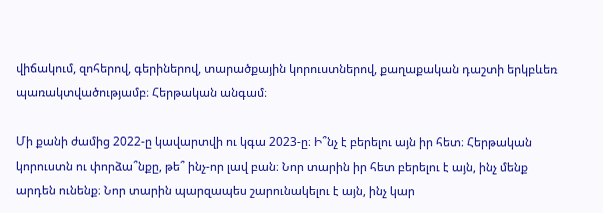վիճակում, զոհերով, գերիներով, տարածքային կորուստներով, քաղաքական դաշտի երկբևեռ պառակտվածությամբ։ Հերթական անգամ։

Մի քանի ժամից 2022‑ը կավարտվի ու կգա 2023‑ը։ Ի՞նչ է բերելու այն իր հետ։ Հերթական կորուստն ու փորձա՞նքը, թե՞ ինչ-որ լավ բան։ Նոր տարին իր հետ բերելու է այն, ինչ մենք արդեն ունենք։ Նոր տարին պարզապես շարունակելու է այն, ինչ կար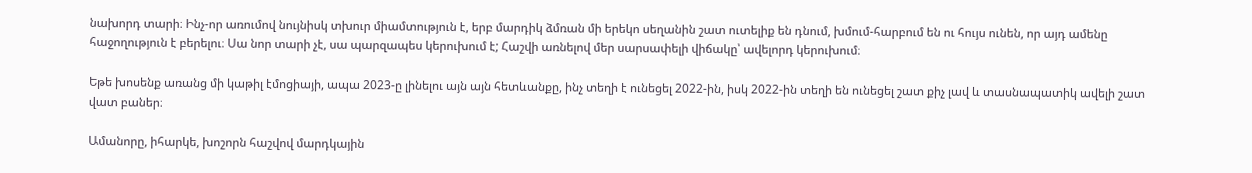նախորդ տարի։ Ինչ-որ առումով նույնիսկ տխուր միամտություն է, երբ մարդիկ ձմռան մի երեկո սեղանին շատ ուտելիք են դնում, խմում-հարբում են ու հույս ունեն, որ այդ ամենը հաջողություն է բերելու։ Սա նոր տարի չէ, սա պարզապես կերուխում է; Հաշվի առնելով մեր սարսափելի վիճակը՝ ավելորդ կերուխում։

Եթե խոսենք առանց մի կաթիլ էմոցիայի, ապա 2023‑ը լինելու այն այն հետևանքը, ինչ տեղի է ունեցել 2022-ին, իսկ 2022-ին տեղի են ունեցել շատ քիչ լավ և տասնապատիկ ավելի շատ վատ բաներ։

Ամանորը, իհարկե, խոշորն հաշվով մարդկային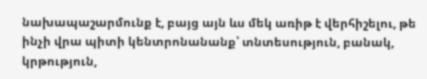նախապաշարմունք է, բայց այն ևս մեկ առիթ է վերհիշելու, թե ինչի վրա պիտի կենտրոնանանք՝ տնտեսություն, բանակ, կրթություն,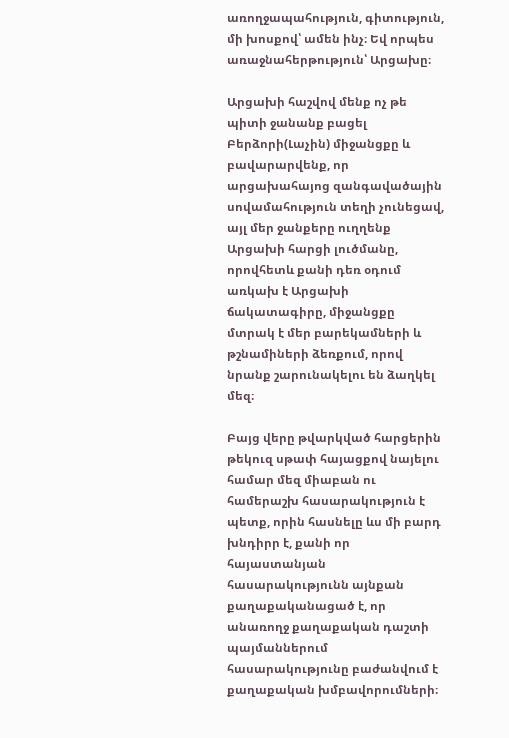առողջապահություն, գիտություն, մի խոսքով՝ ամեն ինչ։ Եվ որպես առաջնահերթություն՝ Արցախը։

Արցախի հաշվով մենք ոչ թե պիտի ջանանք բացել Բերձորի(Լաչին) միջանցքը և բավարարվենք, որ արցախահայոց զանգավածային սովամահություն տեղի չունեցավ, այլ մեր ջանքերը ուղղենք Արցախի հարցի լուծմանը, որովհետև քանի դեռ օդում առկախ է Արցախի ճակատագիրը, միջանցքը մտրակ է մեր բարեկամների և թշնամիների ձեռքում, որով նրանք շարունակելու են ձաղկել մեզ։

Բայց վերը թվարկված հարցերին թեկուզ սթափ հայացքով նայելու համար մեզ միաբան ու համերաշխ հասարակություն է պետք, որին հասնելը ևս մի բարդ խնդիրր է, քանի որ հայաստանյան հասարակությունն այնքան քաղաքականացած է, որ անառողջ քաղաքական դաշտի պայմաններում հասարակությունը բաժանվում է քաղաքական խմբավորումների։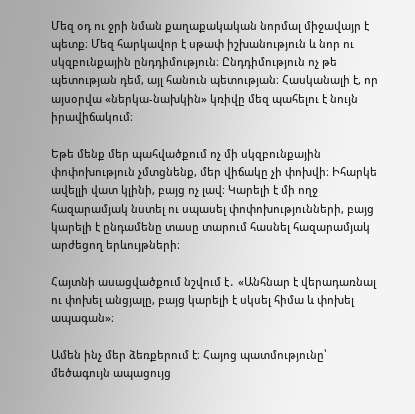Մեզ օդ ու ջրի նման քաղաքակական նորմալ միջավայր է պետք։ Մեզ հարկավոր է սթափ իշխանություն և նոր ու սկզբունքային ընդդիմություն։ Ընդդիմություն ոչ թե պետության դեմ, այլ հանուն պետության։ Հասկանալի է, որ այսօրվա «ներկա-նախկին» կռիվը մեզ պահելու է նույն իրավիճակում։

Եթե մենք մեր պահվածքում ոչ մի սկզբունքային փոփոխություն չմտցնենք, մեր վիճակը չի փոխվի։ Իհարկե ավելլի վատ կլինի, բայց ոչ լավ։ Կարելի է մի ողջ հազարամյակ նստել ու սպասել փոփոխությունների, բայց կարելի է ընդամենը տասը տարում հասնել հազարամյակ արժեցող երևույթների։

Հայտնի ասացվածքում նշվում է․ «Անհնար է վերադառնալ ու փոխել անցյալը, բայց կարելի է սկսել հիմա և փոխել ապագան»։

Ամեն ինչ մեր ձեռքերում է։ Հայոց պատմությունը՝ մեծագույն ապացույց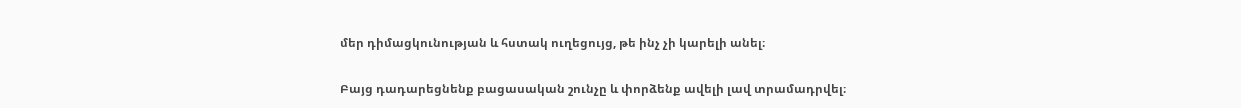մեր դիմացկունության և հստակ ուղեցույց, թե ինչ չի կարելի անել։

Բայց դադարեցնենք բացասական շունչը և փորձենք ավելի լավ տրամադրվել։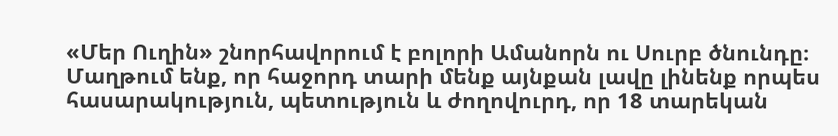«Մեր Ուղին» շնորհավորում է բոլորի Ամանորն ու Սուրբ ծնունդը։ Մաղթում ենք, որ հաջորդ տարի մենք այնքան լավը լինենք որպես հասարակություն, պետություն և ժողովուրդ, որ 18 տարեկան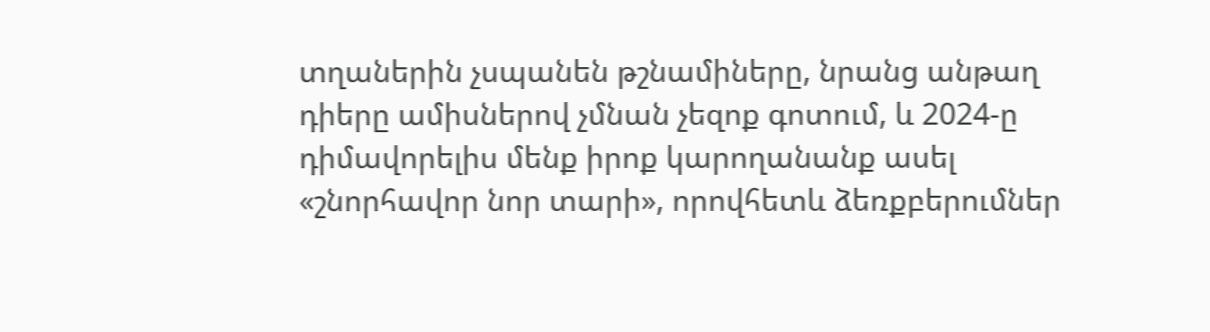տղաներին չսպանեն թշնամիները, նրանց անթաղ դիերը ամիսներով չմնան չեզոք գոտում, և 2024‑ը դիմավորելիս մենք իրոք կարողանանք ասել «շնորհավոր նոր տարի», որովհետև ձեռքբերումներ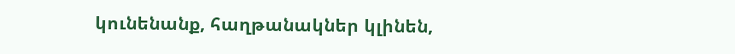կունենանք, հաղթանակներ կլինեն,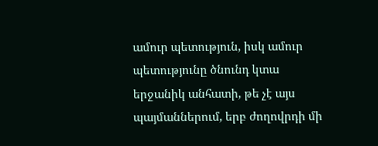ամուր պետություն, իսկ ամուր պետությունը ծնունդ կտա երջանիկ անհատի, թե չէ այս պայմաններում, երբ ժողովրդի մի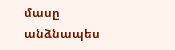մասը անձնապես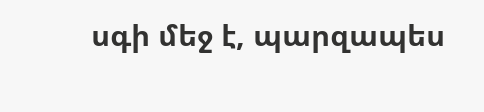սգի մեջ է, պարզապես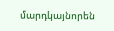մարդկայնորեն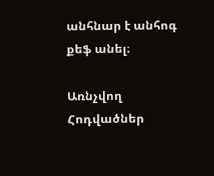անհնար է անհոգ քեֆ անել։

Առնչվող Հոդվածներ